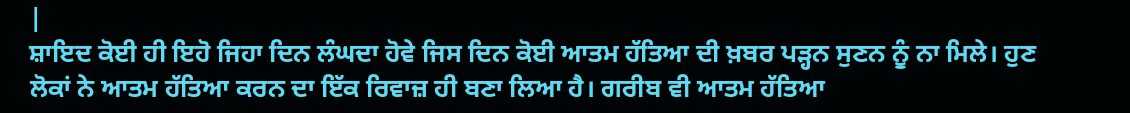|
ਸ਼ਾਇਦ ਕੋਈ ਹੀ ਇਹੋ ਜਿਹਾ ਦਿਨ ਲੰਘਦਾ ਹੋਵੇ ਜਿਸ ਦਿਨ ਕੋਈ ਆਤਮ ਹੱਤਿਆ ਦੀ ਖ਼ਬਰ ਪੜ੍ਹਨ ਸੁਣਨ ਨੂੰ ਨਾ ਮਿਲੇ। ਹੁਣ ਲੋਕਾਂ ਨੇ ਆਤਮ ਹੱਤਿਆ ਕਰਨ ਦਾ ਇੱਕ ਰਿਵਾਜ਼ ਹੀ ਬਣਾ ਲਿਆ ਹੈ। ਗਰੀਬ ਵੀ ਆਤਮ ਹੱਤਿਆ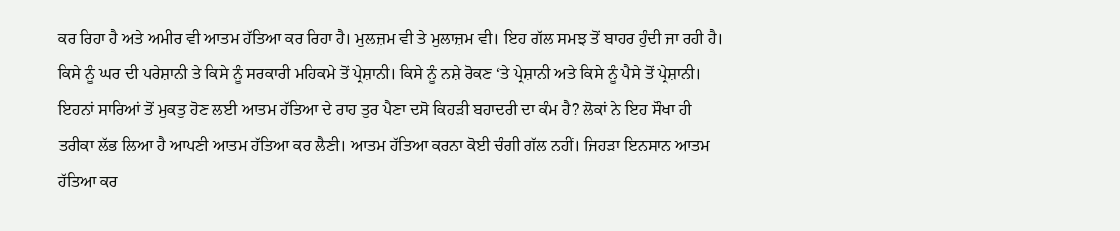ਕਰ ਰਿਹਾ ਹੈ ਅਤੇ ਅਮੀਰ ਵੀ ਆਤਮ ਹੱਤਿਆ ਕਰ ਰਿਹਾ ਹੈ। ਮੁਲਜ਼ਮ ਵੀ ਤੇ ਮੁਲਾਜ਼ਮ ਵੀ। ਇਹ ਗੱਲ ਸਮਝ ਤੋਂ ਬਾਹਰ ਹੁੰਦੀ ਜਾ ਰਹੀ ਹੈ। ਕਿਸੇ ਨੂੰ ਘਰ ਦੀ ਪਰੇਸ਼ਾਨੀ ਤੇ ਕਿਸੇ ਨੂੰ ਸਰਕਾਰੀ ਮਹਿਕਮੇ ਤੋਂ ਪ੍ਰੇਸ਼ਾਨੀ। ਕਿਸੇ ਨੂੰ ਨਸ਼ੇ ਰੋਕਣ ‘ਤੇ ਪ੍ਰੇਸ਼ਾਨੀ ਅਤੇ ਕਿਸੇ ਨੂੰ ਪੈਸੇ ਤੋਂ ਪ੍ਰੇਸ਼ਾਨੀ। ਇਹਨਾਂ ਸਾਰਿਆਂ ਤੋਂ ਮੁਕਤੁ ਹੋਣ ਲਈ ਆਤਮ ਹੱਤਿਆ ਦੇ ਰਾਹ ਤੁਰ ਪੈਣਾ ਦਸੋ ਕਿਹੜੀ ਬਹਾਦਰੀ ਦਾ ਕੰਮ ਹੈ? ਲੋਕਾਂ ਨੇ ਇਹ ਸੌਖਾ ਹੀ ਤਰੀਕਾ ਲੱਭ ਲਿਆ ਹੈ ਆਪਣੀ ਆਤਮ ਹੱਤਿਆ ਕਰ ਲੈਣੀ। ਆਤਮ ਹੱਤਿਆ ਕਰਨਾ ਕੋਈ ਚੰਗੀ ਗੱਲ ਨਹੀਂ। ਜਿਹੜਾ ਇਨਸਾਨ ਆਤਮ ਹੱਤਿਆ ਕਰ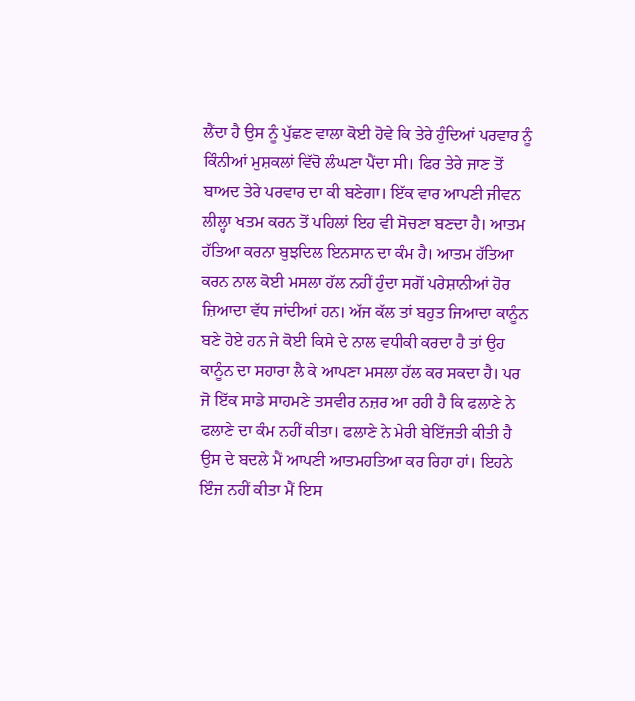ਲੈਂਦਾ ਹੈ ਉਸ ਨੂੰ ਪੁੱਛਣ ਵਾਲਾ ਕੋਈ ਹੋਵੇ ਕਿ ਤੇਰੇ ਹੁੰਦਿਆਂ ਪਰਵਾਰ ਨੂੰ ਕਿੰਨੀਆਂ ਮੁਸ਼ਕਲਾਂ ਵਿੱਚੋ ਲੰਘਣਾ ਪੈਂਦਾ ਸੀ। ਫਿਰ ਤੇਰੇ ਜਾਣ ਤੋਂ ਬਾਅਦ ਤੇਰੇ ਪਰਵਾਰ ਦਾ ਕੀ ਬਣੇਗਾ। ਇੱਕ ਵਾਰ ਆਪਣੀ ਜੀਵਨ ਲੀਲ੍ਹਾ ਖਤਮ ਕਰਨ ਤੋਂ ਪਹਿਲਾਂ ਇਹ ਵੀ ਸੋਚਣਾ ਬਣਦਾ ਹੈ। ਆਤਮ ਹੱਤਿਆ ਕਰਨਾ ਬੁਝਦਿਲ ਇਨਸਾਨ ਦਾ ਕੰਮ ਹੈ। ਆਤਮ ਹੱਤਿਆ ਕਰਨ ਨਾਲ ਕੋਈ ਮਸਲਾ ਹੱਲ ਨਹੀਂ ਹੁੰਦਾ ਸਗੋਂ ਪਰੇਸ਼ਾਨੀਆਂ ਹੋਰ ਜ਼ਿਆਦਾ ਵੱਧ ਜਾਂਦੀਆਂ ਹਨ। ਅੱਜ ਕੱਲ ਤਾਂ ਬਹੁਤ ਜਿਆਦਾ ਕਾਨੂੰਨ ਬਣੇ ਹੋਏ ਹਨ ਜੇ ਕੋਈ ਕਿਸੇ ਦੇ ਨਾਲ ਵਧੀਕੀ ਕਰਦਾ ਹੈ ਤਾਂ ਉਹ ਕਾਨੂੰਨ ਦਾ ਸਹਾਰਾ ਲੈ ਕੇ ਆਪਣਾ ਮਸਲਾ ਹੱਲ ਕਰ ਸਕਦਾ ਹੈ। ਪਰ ਜੋ ਇੱਕ ਸਾਡੇ ਸਾਹਮਣੇ ਤਸਵੀਰ ਨਜ਼ਰ ਆ ਰਹੀ ਹੈ ਕਿ ਫਲਾਣੇ ਨੇ ਫਲਾਣੇ ਦਾ ਕੰਮ ਨਹੀਂ ਕੀਤਾ। ਫਲਾਣੇ ਨੇ ਮੇਰੀ ਬੇਇੱਜਤੀ ਕੀਤੀ ਹੈ ਉਸ ਦੇ ਬਦਲੇ ਮੈਂ ਆਪਣੀ ਆਤਮਹਤਿਆ ਕਰ ਰਿਹਾ ਹਾਂ। ਇਹਨੇ ਇੰਜ ਨਹੀਂ ਕੀਤਾ ਮੈਂ ਇਸ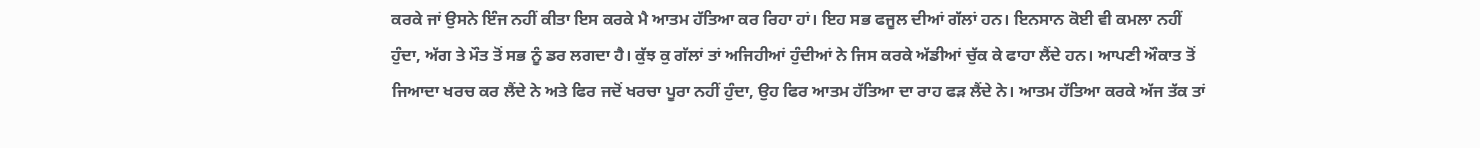ਕਰਕੇ ਜਾਂ ਉਸਨੇ ਇੰਜ ਨਹੀਂ ਕੀਤਾ ਇਸ ਕਰਕੇ ਮੈ ਆਤਮ ਹੱਤਿਆ ਕਰ ਰਿਹਾ ਹਾਂ। ਇਹ ਸਭ ਫਜੂਲ ਦੀਆਂ ਗੱਲਾਂ ਹਨ। ਇਨਸਾਨ ਕੋਈ ਵੀ ਕਮਲਾ ਨਹੀਂ ਹੁੰਦਾ, ਅੱਗ ਤੇ ਮੌਤ ਤੋਂ ਸਭ ਨੂੰ ਡਰ ਲਗਦਾ ਹੈ। ਕੁੱਝ ਕੁ ਗੱਲਾਂ ਤਾਂ ਅਜਿਹੀਆਂ ਹੁੰਦੀਆਂ ਨੇ ਜਿਸ ਕਰਕੇ ਅੱਡੀਆਂ ਚੁੱਕ ਕੇ ਫਾਹਾ ਲੈਂਦੇ ਹਨ। ਆਪਣੀ ਔਕਾਤ ਤੋਂ ਜਿਆਦਾ ਖਰਚ ਕਰ ਲੈਂਦੇ ਨੇ ਅਤੇ ਫਿਰ ਜਦੋਂ ਖਰਚਾ ਪੂਰਾ ਨਹੀਂ ਹੁੰਦਾ, ਉਹ ਫਿਰ ਆਤਮ ਹੱਤਿਆ ਦਾ ਰਾਹ ਫੜ ਲੈਂਦੇ ਨੇ। ਆਤਮ ਹੱਤਿਆ ਕਰਕੇ ਅੱਜ ਤੱਕ ਤਾਂ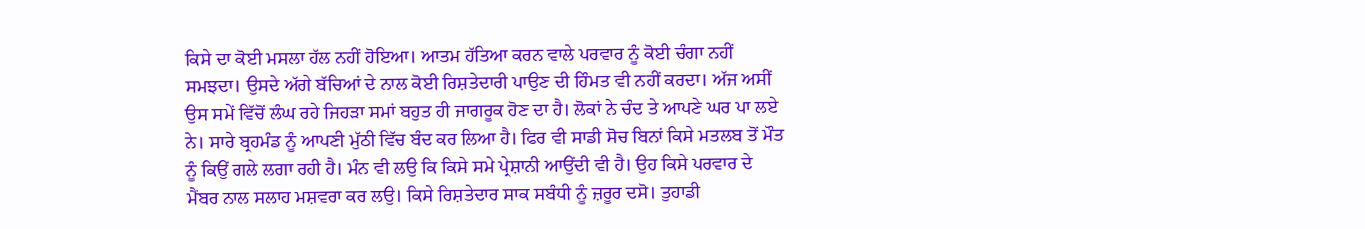ਕਿਸੇ ਦਾ ਕੋਈ ਮਸਲਾ ਹੱਲ ਨਹੀਂ ਹੋਇਆ। ਆਤਮ ਹੱਤਿਆ ਕਰਨ ਵਾਲੇ ਪਰਵਾਰ ਨੂੰ ਕੋਈ ਚੰਗਾ ਨਹੀਂ ਸਮਝਦਾ। ਉਸਦੇ ਅੱਗੇ ਬੱਚਿਆਂ ਦੇ ਨਾਲ ਕੋਈ ਰਿਸ਼ਤੇਦਾਰੀ ਪਾਉਣ ਦੀ ਹਿੰਮਤ ਵੀ ਨਹੀਂ ਕਰਦਾ। ਅੱਜ ਅਸੀਂ ਉਸ ਸਮੇਂ ਵਿੱਚੋਂ ਲੰਘ ਰਹੇ ਜਿਹੜਾ ਸਮਾਂ ਬਹੁਤ ਹੀ ਜਾਗਰੂਕ ਹੋਣ ਦਾ ਹੈ। ਲੋਕਾਂ ਨੇ ਚੰਦ ਤੇ ਆਪਣੇ ਘਰ ਪਾ ਲਏ ਨੇ। ਸਾਰੇ ਬ੍ਰਹਮੰਡ ਨੂੰ ਆਪਣੀ ਮੁੱਠੀ ਵਿੱਚ ਬੰਦ ਕਰ ਲਿਆ ਹੈ। ਫਿਰ ਵੀ ਸਾਡੀ ਸੋਚ ਬਿਨਾਂ ਕਿਸੇ ਮਤਲਬ ਤੋਂ ਮੌਤ ਨੂੰ ਕਿਉਂ ਗਲੇ ਲਗਾ ਰਹੀ ਹੈ। ਮੰਨ ਵੀ ਲਉ ਕਿ ਕਿਸੇ ਸਮੇ ਪ੍ਰੇਸ਼ਾਨੀ ਆਉਂਦੀ ਵੀ ਹੈ। ਉਹ ਕਿਸੇ ਪਰਵਾਰ ਦੇ ਮੈਂਬਰ ਨਾਲ ਸਲਾਹ ਮਸ਼ਵਰਾ ਕਰ ਲਉ। ਕਿਸੇ ਰਿਸ਼ਤੇਦਾਰ ਸਾਕ ਸਬੰਧੀ ਨੂੰ ਜ਼ਰੂਰ ਦਸੋ। ਤੁਹਾਡੀ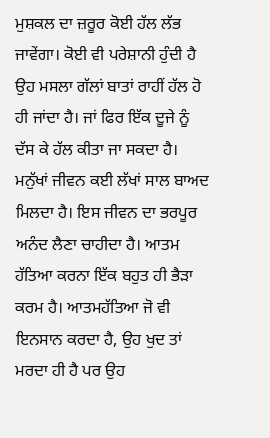ਮੁਸ਼ਕਲ ਦਾ ਜ਼ਰੂਰ ਕੋਈ ਹੱਲ ਲੱਭ ਜਾਵੇਂਗਾ। ਕੋਈ ਵੀ ਪਰੇਸ਼ਾਨੀ ਹੁੰਦੀ ਹੈ ਉਹ ਮਸਲਾ ਗੱਲਾਂ ਬਾਤਾਂ ਰਾਹੀਂ ਹੱਲ ਹੋ ਹੀ ਜਾਂਦਾ ਹੈ। ਜਾਂ ਫਿਰ ਇੱਕ ਦੂਜੇ ਨੂੰ ਦੱਸ ਕੇ ਹੱਲ ਕੀਤਾ ਜਾ ਸਕਦਾ ਹੈ। ਮਨੁੱਖਾਂ ਜੀਵਨ ਕਈ ਲੱਖਾਂ ਸਾਲ ਬਾਅਦ ਮਿਲਦਾ ਹੈ। ਇਸ ਜੀਵਨ ਦਾ ਭਰਪੂਰ ਅਨੰਦ ਲੈਣਾ ਚਾਹੀਦਾ ਹੈ। ਆਤਮ ਹੱਤਿਆ ਕਰਨਾ ਇੱਕ ਬਹੁਤ ਹੀ ਭੈੜਾ ਕਰਮ ਹੈ। ਆਤਮਹੱਤਿਆ ਜੋ ਵੀ ਇਨਸਾਨ ਕਰਦਾ ਹੈ, ਉਹ ਖੁਦ ਤਾਂ ਮਰਦਾ ਹੀ ਹੈ ਪਰ ਉਹ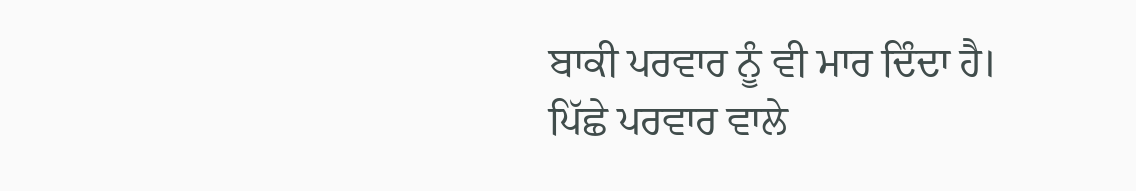ਬਾਕੀ ਪਰਵਾਰ ਨੂੰ ਵੀ ਮਾਰ ਦਿੰਦਾ ਹੈ। ਪਿੱਛੇ ਪਰਵਾਰ ਵਾਲੇ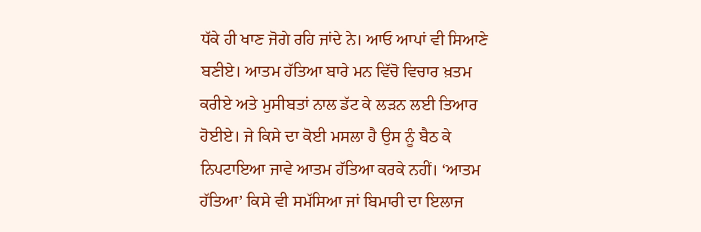ਧੱਕੇ ਹੀ ਖਾਣ ਜੋਗੇ ਰਹਿ ਜਾਂਦੇ ਨੇ। ਆਓ ਆਪਾਂ ਵੀ ਸਿਆਣੇ ਬਣੀਏ। ਆਤਮ ਹੱਤਿਆ ਬਾਰੇ ਮਨ ਵਿੱਚੋ ਵਿਚਾਰ ਖ਼ਤਮ ਕਰੀਏ ਅਤੇ ਮੁਸੀਬਤਾਂ ਨਾਲ ਡੱਟ ਕੇ ਲੜਨ ਲਈ ਤਿਆਰ ਹੋਈਏ। ਜੇ ਕਿਸੇ ਦਾ ਕੋਈ ਮਸਲਾ ਹੈ ਉਸ ਨੂੰ ਬੈਠ ਕੇ ਨਿਪਟਾਇਆ ਜਾਵੇ ਆਤਮ ਹੱਤਿਆ ਕਰਕੇ ਨਹੀਂ। ‘ਆਤਮ ਹੱਤਿਆ’ ਕਿਸੇ ਵੀ ਸਮੱਸਿਆ ਜਾਂ ਬਿਮਾਰੀ ਦਾ ਇਲਾਜ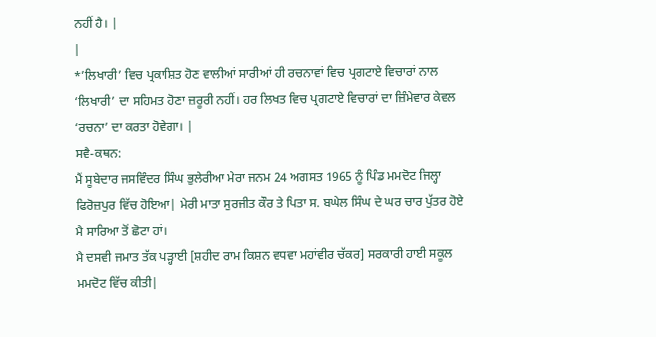ਨਹੀਂ ਹੈ। |
|
*’ਲਿਖਾਰੀ’ ਵਿਚ ਪ੍ਰਕਾਸ਼ਿਤ ਹੋਣ ਵਾਲੀਆਂ ਸਾਰੀਆਂ ਹੀ ਰਚਨਾਵਾਂ ਵਿਚ ਪ੍ਰਗਟਾਏ ਵਿਚਾਰਾਂ ਨਾਲ ‘ਲਿਖਾਰੀ’ ਦਾ ਸਹਿਮਤ ਹੋਣਾ ਜ਼ਰੂਰੀ ਨਹੀਂ। ਹਰ ਲਿਖਤ ਵਿਚ ਪ੍ਰਗਟਾਏ ਵਿਚਾਰਾਂ ਦਾ ਜ਼ਿੰਮੇਵਾਰ ਕੇਵਲ ‘ਰਚਨਾ’ ਦਾ ਕਰਤਾ ਹੋਵੇਗਾ। |
ਸਵੈ-ਕਥਨ:
ਮੈਂ ਸੂਬੇਦਾਰ ਜਸਵਿੰਦਰ ਸਿੰਘ ਭੁਲੇਰੀਆ ਮੇਰਾ ਜਨਮ 24 ਅਗਸਤ 1965 ਨੂੰ ਪਿੰਡ ਮਮਦੋਟ ਜਿਲ੍ਹਾ ਫਿਰੋਜ਼ਪੁਰ ਵਿੱਚ ਹੋਇਆ| ਮੇਰੀ ਮਾਤਾ ਸੁਰਜੀਤ ਕੌਰ ਤੇ ਪਿਤਾ ਸ. ਬਘੇਲ ਸਿੰਘ ਦੇ ਘਰ ਚਾਰ ਪੁੱਤਰ ਹੋਏ ਮੈ ਸਾਰਿਆ ਤੋਂ ਛੋਟਾ ਹਾਂ।
ਮੈ ਦਸਵੀ ਜਮਾਤ ਤੱਕ ਪੜ੍ਹਾਈ [ਸ਼ਹੀਦ ਰਾਮ ਕਿਸ਼ਨ ਵਧਵਾ ਮਹਾਂਵੀਰ ਚੱਕਰ] ਸਰਕਾਰੀ ਹਾਈ ਸਕੂਲ ਮਮਦੋਟ ਵਿੱਚ ਕੀਤੀ|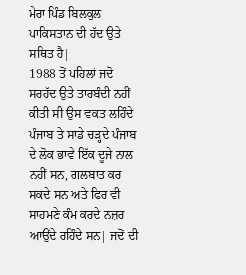ਮੇਰਾ ਪਿੰਡ ਬਿਲਕੁਲ ਪਾਕਿਸਤਾਨ ਦੀ ਹੱਦ ਉਤੇ ਸਥਿਤ ਹੈ|
1988 ਤੋਂ ਪਹਿਲਾਂ ਜਦੋ ਸਰਹੱਦ ਉਤੇ ਤਾਰਬੰਦੀ ਨਹੀਂ ਕੀਤੀ ਸੀ ਉਸ ਵਕਤ ਲਹਿੰਦੇ ਪੰਜਾਬ ਤੇ ਸਾਡੇ ਚੜ੍ਹਦੇ ਪੰਜਾਬ ਦੇ ਲੋਕ ਭਾਵੇ ਇੱਕ ਦੂਜੇ ਨਾਲ ਨਹੀਂ ਸਨ, ਗਲਬਾਤ ਕਰ ਸਕਦੇ ਸਨ ਅਤੇ ਫਿਰ ਵੀ ਸਾਹਮਣੇ ਕੰਮ ਕਰਦੇ ਨਜ਼ਰ ਆਉਂਦੇ ਰਹਿੰਦੇ ਸਨ| ਜਦੋਂ ਦੀ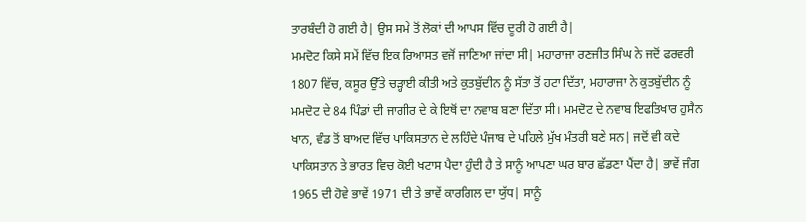ਤਾਰਬੰਦੀ ਹੋ ਗਈ ਹੈ| ਉਸ ਸਮੇ ਤੋਂ ਲੋਕਾਂ ਦੀ ਆਪਸ ਵਿੱਚ ਦੂਰੀ ਹੋ ਗਈ ਹੈ|
ਮਮਦੋਟ ਕਿਸੇ ਸਮੇਂ ਵਿੱਚ ਇਕ ਰਿਆਸਤ ਵਜੋਂ ਜਾਣਿਆ ਜਾਂਦਾ ਸੀ| ਮਹਾਰਾਜਾ ਰਣਜੀਤ ਸਿੰਘ ਨੇ ਜਦੋਂ ਫਰਵਰੀ 1807 ਵਿੱਚ, ਕਸੂਰ ਉੱਤੇ ਚੜ੍ਹਾਈ ਕੀਤੀ ਅਤੇ ਕੁਤਬੁੱਦੀਨ ਨੂੰ ਸੱਤਾ ਤੋਂ ਹਟਾ ਦਿੱਤਾ, ਮਹਾਰਾਜਾ ਨੇ ਕੁਤਬੁੱਦੀਨ ਨੂੰ ਮਮਦੋਟ ਦੇ 84 ਪਿੰਡਾਂ ਦੀ ਜਾਗੀਰ ਦੇ ਕੇ ਇਥੋਂ ਦਾ ਨਵਾਬ ਬਣਾ ਦਿੱਤਾ ਸੀ। ਮਮਦੋਟ ਦੇ ਨਵਾਬ ਇਫਤਿਖਾਰ ਹੁਸੈਨ ਖਾਨ, ਵੰਡ ਤੋਂ ਬਾਅਦ ਵਿੱਚ ਪਾਕਿਸਤਾਨ ਦੇ ਲਹਿੰਦੇ ਪੰਜਾਬ ਦੇ ਪਹਿਲੇ ਮੁੱਖ ਮੰਤਰੀ ਬਣੇ ਸਨ| ਜਦੋਂ ਵੀ ਕਦੇ ਪਾਕਿਸਤਾਨ ਤੇ ਭਾਰਤ ਵਿਚ ਕੋਈ ਖਟਾਸ ਪੈਦਾ ਹੁੰਦੀ ਹੈ ਤੇ ਸਾਨੂੰ ਆਪਣਾ ਘਰ ਬਾਰ ਛੱਡਣਾ ਪੈਂਦਾ ਹੈ| ਭਾਵੇਂ ਜੰਗ 1965 ਦੀ ਹੋਵੇ ਭਾਵੇਂ 1971 ਦੀ ਤੇ ਭਾਵੇਂ ਕਾਰਗਿਲ ਦਾ ਯੁੱਧ| ਸਾਨੂੰ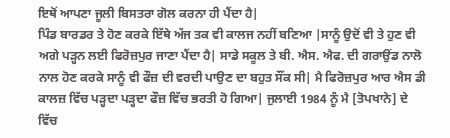ਇਥੋਂ ਆਪਣਾ ਜੂਲੀ ਬਿਸਤਰਾ ਗੋਲ ਕਰਨਾ ਹੀ ਪੈਂਦਾ ਹੈ|
ਪਿੰਡ ਬਾਰਡਰ ਤੇ ਹੋਣ ਕਰਕੇ ਇੱਥੇ ਅੱਜ ਤਕ ਵੀ ਕਾਲਜ ਨਹੀਂ ਬਣਿਆ |ਸਾਨੂੰ ਉਦੋਂ ਵੀ ਤੇ ਹੁਣ ਵੀ ਅਗੇ ਪੜ੍ਹਨ ਲਈ ਫਿਰੋਜ਼ਪੁਰ ਜਾਣਾ ਪੈਂਦਾ ਹੈ| ਸਾਡੇ ਸਕੂਲ ਤੇ ਬੀ. ਐਸ. ਐਫ. ਦੀ ਗਰਾਉਂਡ ਨਾਲੋ ਨਾਲ ਹੋਣ ਕਰਕੇ ਸਾਨੂੰ ਵੀ ਫੌਜ਼ ਦੀ ਵਰਦੀ ਪਾਉਣ ਦਾ ਬਹੁਤ ਸੌਂਕ ਸੀ| ਮੈ ਫਿਰੋਜ਼ਪੁਰ ਆਰ ਐਸ ਡੀ ਕਾਲਜ਼ ਵਿੱਚ ਪੜ੍ਹਦਾ ਪੜ੍ਹਦਾ ਫੌਜ਼ ਵਿੱਚ ਭਰਤੀ ਹੋ ਗਿਆ| ਜੁਲਾਈ 1984 ਨੂੰ ਮੈ [ਤੋਪਖਾਨੇ] ਦੇ ਵਿੱਚ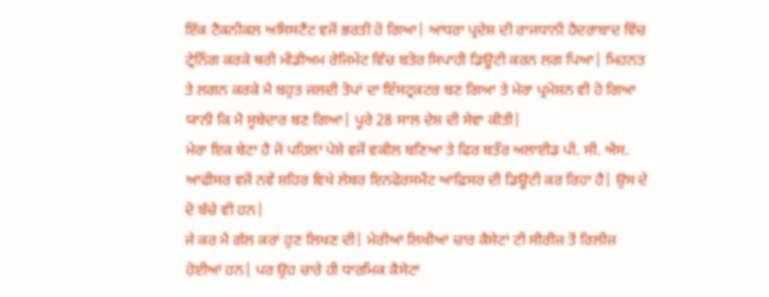ਇੱਕ ਟੈਕਨੀਕਲ ਅਸਿਸਟੈਂਟ ਵਜੋਂ ਭਰਤੀ ਹੋ ਗਿਆ| ਆਂਧਰਾ ਪ੍ਰਦੇਸ਼ ਦੀ ਰਾਜਧਾਨੀ ਹੈਦਰਾਬਾਦ ਵਿੱਚ ਟ੍ਰੇਨਿੰਗ ਕਰਕੇ ਥਰੀ ਮੀਡੀਅਮ ਰੇਜਿਮੇਂਟ ਵਿੱਚ ਬਤੋਰ ਸਿਪਾਹੀ ਡਿਊਟੀ ਕਰਨ ਲਗ ਪਿਆ| ਮਿਹਨਤ ਤੇ ਲਗਨ ਕਰਕੇ ਮੈ ਬਹੁਤ ਜਲਦੀ ਤੋਪਾਂ ਦਾ ਇੰਸਟ੍ਰਕਟਰ ਬਣ ਗਿਆ ਤੇ ਮੇਰਾ ਪ੍ਰਮੋਸ਼ਨ ਵੀ ਹੋ ਗਿਆ ਯਾਨੀ ਕਿ ਮੈ ਸੂਬੇਦਾਰ ਬਣ ਗਿਆ| ਪੂਰੇ 28 ਸਾਲ ਦੇਸ਼ ਦੀ ਸੇਵਾ ਕੀਤੀ|
ਮੇਰਾ ਇਕ ਬੇਟਾ ਹੈ ਜੋ ਪਹਿਲਾਂ ਪੇਸ਼ੇ ਵਜੋਂ ਵਕੀਲ ਬਣਿਆ ਤੇ ਫਿਰ ਬਤੌਰ ਅਲਾਈਡ ਪੀ. ਸੀ. ਐਸ. ਆਫੀਸਰ ਵਜੋਂ ਨਵੇਂ ਸ਼ਹਿਰ ਵਿਖੇ ਲੇਬਰ ਇਨਫੋਰਸਮੈਂਟ ਆਫ਼ਿਸਰ ਦੀ ਡਿਊਟੀ ਕਰ ਰਿਹਾ ਹੈ| ਉਸ ਦੇ ਦੋ ਬੱਚੇ ਵੀ ਹਨ|
ਜੇ ਕਰ ਮੈ ਗੱਲ ਕਰਾਂ ਹੁਣ ਲਿਖਣ ਦੀ| ਮੇਰੀਆਂ ਲਿਖੀਆਂ ਚਾਰ ਕੈਸੇਟਾਂ ਟੀ ਸੀਰੀਜ਼ ਤੋਂ ਰਿਲੀਜ਼ ਹੋਈਆਂ ਹਨ| ਪਰ ਉਹ ਚਾਰੇ ਹੀ ਧਾਰਮਿਕ ਕੈਸੇਟਾਂ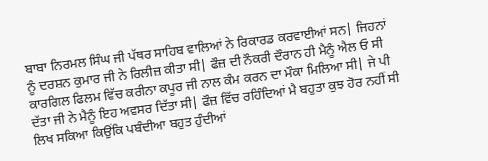ਬਾਬਾ ਨਿਰਮਲ ਸਿੰਘ ਜੀ ਪੱਥਰ ਸਾਹਿਬ ਵਾਲਿਆਂ ਨੇ ਰਿਕਾਰਡ ਕਰਵਾਈਆਂ ਸਨ| ਜਿਹਨਾਂ ਨੂੰ ਦਰਸ਼ਨ ਕੁਮਾਰ ਜੀ ਨੇ ਰਿਲੀਜ਼ ਕੀਤਾ ਸੀ| ਫੌਜ਼ ਦੀ ਨੌਕਰੀ ਦੌਰਾਨ ਹੀ ਮੈਨੂੰ ਐਲ ਓ ਸੀ ਕਾਰਗਿਲ ਫਿਲਮ ਵਿੱਚ ਕਰੀਨਾ ਕਪੂਰ ਜੀ ਨਾਲ ਕੰਮ ਕਰਨ ਦਾ ਮੌਕਾ ਮਿਲਿਆ ਸੀ| ਜੇ ਪੀ ਦੱਤਾ ਜੀ ਨੇ ਮੈਨੂੰ ਇਹ ਅਵਸਰ ਦਿੱਤਾ ਸੀ| ਫੌਜ਼ ਵਿੱਚ ਰਹਿੰਦਿਆਂ ਮੈ ਬਹੁਤਾ ਕੁਝ ਹੋਰ ਨਹੀਂ ਸੀ ਲਿਖ ਸਕਿਆ ਕਿਉਂਕਿ ਪਬੰਦੀਆ ਬਹੁਤ ਹੁੰਦੀਆਂ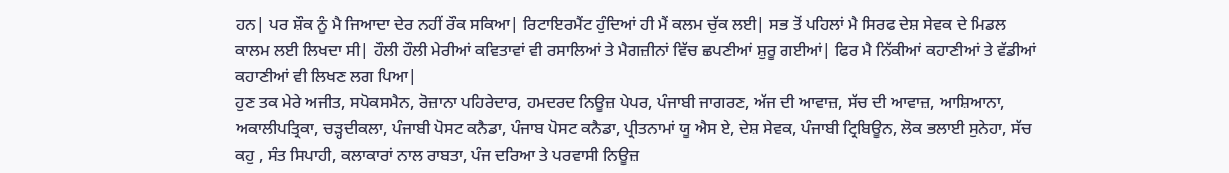ਹਨ| ਪਰ ਸ਼ੌਕ ਨੂੰ ਮੈ ਜਿਆਦਾ ਦੇਰ ਨਹੀਂ ਰੌਕ ਸਕਿਆ| ਰਿਟਾਇਰਮੈਂਟ ਹੁੰਦਿਆਂ ਹੀ ਮੈਂ ਕਲਮ ਚੁੱਕ ਲਈ| ਸਭ ਤੋਂ ਪਹਿਲਾਂ ਮੈ ਸਿਰਫ ਦੇਸ਼ ਸੇਵਕ ਦੇ ਮਿਡਲ ਕਾਲਮ ਲਈ ਲਿਖਦਾ ਸੀ| ਹੌਲੀ ਹੌਲੀ ਮੇਰੀਆਂ ਕਵਿਤਾਵਾਂ ਵੀ ਰਸਾਲਿਆਂ ਤੇ ਮੈਗਜ਼ੀਨਾਂ ਵਿੱਚ ਛਪਣੀਆਂ ਸ਼ੁਰੂ ਗਈਆਂ| ਫਿਰ ਮੈ ਨਿੱਕੀਆਂ ਕਹਾਣੀਆਂ ਤੇ ਵੱਡੀਆਂ ਕਹਾਣੀਆਂ ਵੀ ਲਿਖਣ ਲਗ ਪਿਆ|
ਹੁਣ ਤਕ ਮੇਰੇ ਅਜੀਤ, ਸਪੋਕਸਮੈਨ, ਰੋਜ਼ਾਨਾ ਪਹਿਰੇਦਾਰ, ਹਮਦਰਦ ਨਿਊਜ਼ ਪੇਪਰ, ਪੰਜਾਬੀ ਜਾਗਰਣ, ਅੱਜ ਦੀ ਆਵਾਜ਼, ਸੱਚ ਦੀ ਆਵਾਜ਼, ਆਸ਼ਿਆਨਾ, ਅਕਾਲੀਪਤ੍ਰਿਕਾ, ਚੜ੍ਹਦੀਕਲਾ, ਪੰਜਾਬੀ ਪੋਸਟ ਕਨੈਡਾ, ਪੰਜਾਬ ਪੋਸਟ ਕਨੈਡਾ, ਪ੍ਰੀਤਨਾਮਾਂ ਯੂ ਐਸ ਏ, ਦੇਸ਼ ਸੇਵਕ, ਪੰਜਾਬੀ ਟ੍ਰਿਬਿਊਨ, ਲੋਕ ਭਲਾਈ ਸੁਨੇਹਾ, ਸੱਚ ਕਹੁ , ਸੰਤ ਸਿਪਾਹੀ, ਕਲਾਕਾਰਾਂ ਨਾਲ ਰਾਬਤਾ, ਪੰਜ ਦਰਿਆ ਤੇ ਪਰਵਾਸੀ ਨਿਊਜ਼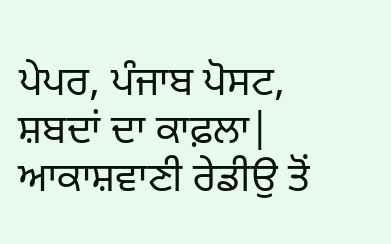ਪੇਪਰ, ਪੰਜਾਬ ਪੋਸਟ, ਸ਼ਬਦਾਂ ਦਾ ਕਾਫ਼ਲਾ| ਆਕਾਸ਼ਵਾਣੀ ਰੇਡੀਉ ਤੋਂ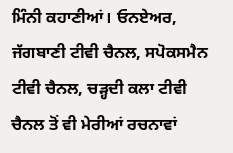ਮਿੰਨੀ ਕਹਾਣੀਆਂ। ਓਨਏਅਰ, ਜੱਗਬਾਣੀ ਟੀਵੀ ਚੈਨਲ, ਸਪੋਕਸਮੈਨ ਟੀਵੀ ਚੈਨਲ, ਚੜ੍ਹਦੀ ਕਲਾ ਟੀਵੀ ਚੈਨਲ ਤੋਂ ਵੀ ਮੇਰੀਆਂ ਰਚਨਾਵਾਂ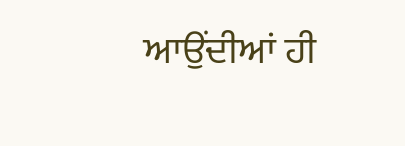ਆਉਂਦੀਆਂ ਹੀ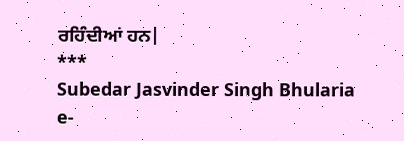ਰਹਿੰਦੀਆਂ ਹਨ|
***
Subedar Jasvinder Singh Bhularia
e-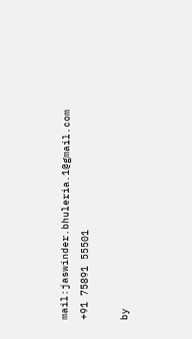mail:jaswinder.bhuleria.1@gmail.com
+91 75891 55501

by